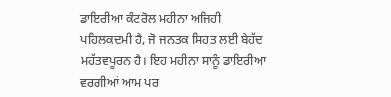ਡਾਇਰੀਆ ਕੰਟਰੋਲ ਮਹੀਨਾ ਅਜਿਹੀ ਪਹਿਲਕਦਮੀ ਹੈ, ਜੋ ਜਨਤਕ ਸਿਹਤ ਲਈ ਬੇਹੱਦ ਮਹੱਤਵਪੂਰਨ ਹੈ। ਇਹ ਮਹੀਨਾ ਸਾਨੂੰ ਡਾਇਰੀਆ ਵਰਗੀਆਂ ਆਮ ਪਰ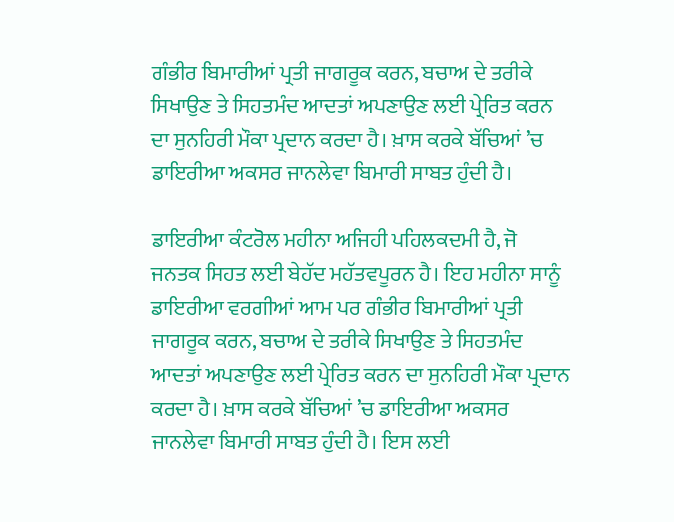ਗੰਭੀਰ ਬਿਮਾਰੀਆਂ ਪ੍ਰਤੀ ਜਾਗਰੂਕ ਕਰਨ, ਬਚਾਅ ਦੇ ਤਰੀਕੇ ਸਿਖਾਉਣ ਤੇ ਸਿਹਤਮੰਦ ਆਦਤਾਂ ਅਪਣਾਉਣ ਲਈ ਪ੍ਰੇਰਿਤ ਕਰਨ ਦਾ ਸੁਨਹਿਰੀ ਮੌਕਾ ਪ੍ਰਦਾਨ ਕਰਦਾ ਹੈ। ਖ਼ਾਸ ਕਰਕੇ ਬੱਚਿਆਂ ’ਚ ਡਾਇਰੀਆ ਅਕਸਰ ਜਾਨਲੇਵਾ ਬਿਮਾਰੀ ਸਾਬਤ ਹੁੰਦੀ ਹੈ।

ਡਾਇਰੀਆ ਕੰਟਰੋਲ ਮਹੀਨਾ ਅਜਿਹੀ ਪਹਿਲਕਦਮੀ ਹੈ, ਜੋ ਜਨਤਕ ਸਿਹਤ ਲਈ ਬੇਹੱਦ ਮਹੱਤਵਪੂਰਨ ਹੈ। ਇਹ ਮਹੀਨਾ ਸਾਨੂੰ ਡਾਇਰੀਆ ਵਰਗੀਆਂ ਆਮ ਪਰ ਗੰਭੀਰ ਬਿਮਾਰੀਆਂ ਪ੍ਰਤੀ ਜਾਗਰੂਕ ਕਰਨ, ਬਚਾਅ ਦੇ ਤਰੀਕੇ ਸਿਖਾਉਣ ਤੇ ਸਿਹਤਮੰਦ ਆਦਤਾਂ ਅਪਣਾਉਣ ਲਈ ਪ੍ਰੇਰਿਤ ਕਰਨ ਦਾ ਸੁਨਹਿਰੀ ਮੌਕਾ ਪ੍ਰਦਾਨ ਕਰਦਾ ਹੈ। ਖ਼ਾਸ ਕਰਕੇ ਬੱਚਿਆਂ ’ਚ ਡਾਇਰੀਆ ਅਕਸਰ ਜਾਨਲੇਵਾ ਬਿਮਾਰੀ ਸਾਬਤ ਹੁੰਦੀ ਹੈ। ਇਸ ਲਈ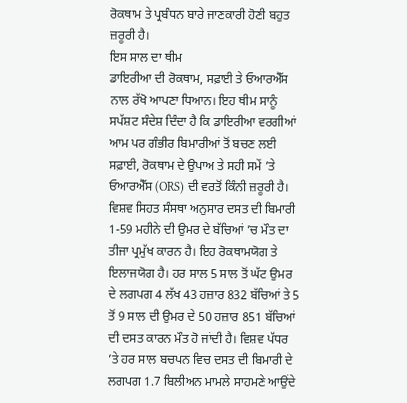ਰੋਕਥਾਮ ਤੇ ਪ੍ਰਬੰਧਨ ਬਾਰੇ ਜਾਣਕਾਰੀ ਹੋਣੀ ਬਹੁਤ ਜ਼ਰੂਰੀ ਹੈ।
ਇਸ ਸਾਲ ਦਾ ਥੀਮ
ਡਾਇਰੀਆ ਦੀ ਰੋਕਥਾਮ, ਸਫ਼ਾਈ ਤੇ ਓਆਰਐੱਸ ਨਾਲ ਰੱਖੋ ਆਪਣਾ ਧਿਆਨ। ਇਹ ਥੀਮ ਸਾਨੂੰ ਸਪੱਸ਼ਟ ਸੰਦੇਸ਼ ਦਿੰਦਾ ਹੈ ਕਿ ਡਾਇਰੀਆ ਵਰਗੀਆਂ ਆਮ ਪਰ ਗੰਭੀਰ ਬਿਮਾਰੀਆਂ ਤੋਂ ਬਚਣ ਲਈ ਸਫ਼ਾਈ, ਰੋਕਥਾਮ ਦੇ ਉਪਾਅ ਤੇ ਸਹੀ ਸਮੇਂ ’ਤੇ ਓਆਰਐੱਸ (ORS) ਦੀ ਵਰਤੋਂ ਕਿੰਨੀ ਜ਼ਰੂਰੀ ਹੈ। ਵਿਸ਼ਵ ਸਿਹਤ ਸੰਸਥਾ ਅਨੁਸਾਰ ਦਸਤ ਦੀ ਬਿਮਾਰੀ 1-59 ਮਹੀਨੇ ਦੀ ਉਮਰ ਦੇ ਬੱਚਿਆਂ ’ਚ ਮੌਤ ਦਾ ਤੀਜਾ ਪ੍ਰਮੁੱਖ ਕਾਰਨ ਹੈ। ਇਹ ਰੋਕਥਾਮਯੋਗ ਤੇ ਇਲਾਜਯੋਗ ਹੈ। ਹਰ ਸਾਲ 5 ਸਾਲ ਤੋਂ ਘੱਟ ਉਮਰ ਦੇ ਲਗਪਗ 4 ਲੱਖ 43 ਹਜ਼ਾਰ 832 ਬੱਚਿਆਂ ਤੇ 5 ਤੋਂ 9 ਸਾਲ ਦੀ ਉਮਰ ਦੇ 50 ਹਜ਼ਾਰ 851 ਬੱਚਿਆਂ ਦੀ ਦਸਤ ਕਾਰਨ ਮੌਤ ਹੋ ਜਾਂਦੀ ਹੈ। ਵਿਸ਼ਵ ਪੱਧਰ ’ਤੇ ਹਰ ਸਾਲ ਬਚਪਨ ਵਿਚ ਦਸਤ ਦੀ ਬਿਮਾਰੀ ਦੇ ਲਗਪਗ 1.7 ਬਿਲੀਅਨ ਮਾਮਲੇ ਸਾਹਮਣੇ ਆਉਂਦੇ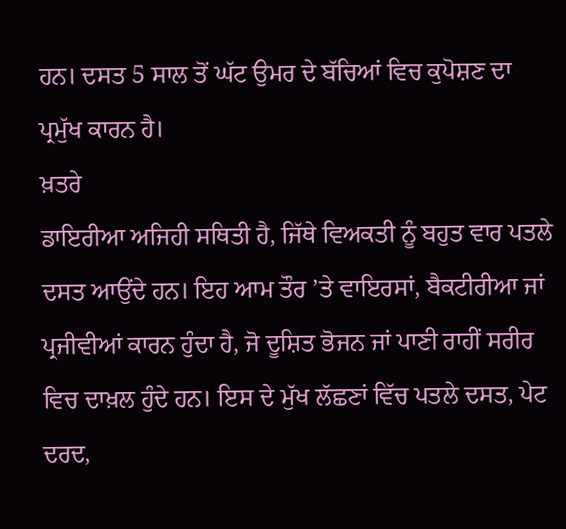ਹਨ। ਦਸਤ 5 ਸਾਲ ਤੋਂ ਘੱਟ ਉਮਰ ਦੇ ਬੱਚਿਆਂ ਵਿਚ ਕੁਪੋਸ਼ਣ ਦਾ ਪ੍ਰਮੁੱਖ ਕਾਰਨ ਹੈ।
ਖ਼ਤਰੇ
ਡਾਇਰੀਆ ਅਜਿਹੀ ਸਥਿਤੀ ਹੈ, ਜਿੱਥੇ ਵਿਅਕਤੀ ਨੂੰ ਬਹੁਤ ਵਾਰ ਪਤਲੇ ਦਸਤ ਆਉਂਦੇ ਹਨ। ਇਹ ਆਮ ਤੌਰ ’ਤੇ ਵਾਇਰਸਾਂ, ਬੈਕਟੀਰੀਆ ਜਾਂ ਪ੍ਰਜੀਵੀਆਂ ਕਾਰਨ ਹੁੰਦਾ ਹੈ, ਜੋ ਦੂਸ਼ਿਤ ਭੋਜਨ ਜਾਂ ਪਾਣੀ ਰਾਹੀਂ ਸਰੀਰ ਵਿਚ ਦਾਖ਼ਲ ਹੁੰਦੇ ਹਨ। ਇਸ ਦੇ ਮੁੱਖ ਲੱਛਣਾਂ ਵਿੱਚ ਪਤਲੇ ਦਸਤ, ਪੇਟ ਦਰਦ,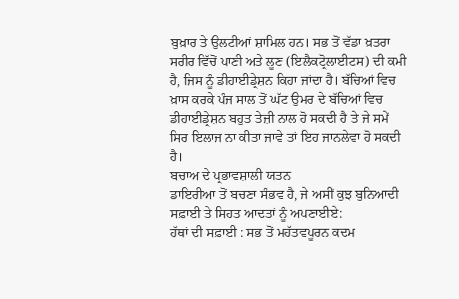ਬੁਖ਼ਾਰ ਤੇ ਉਲਟੀਆਂ ਸ਼ਾਮਿਲ ਹਨ। ਸਭ ਤੋਂ ਵੱਡਾ ਖ਼ਤਰਾ ਸਰੀਰ ਵਿੱਚੋਂ ਪਾਣੀ ਅਤੇ ਲੂਣ (ਇਲੈਕਟ੍ਰੋਲਾਈਟਸ) ਦੀ ਕਮੀ ਹੈ, ਜਿਸ ਨੂੰ ਡੀਹਾਈਡ੍ਰੇਸ਼ਨ ਕਿਹਾ ਜਾਂਦਾ ਹੈ। ਬੱਚਿਆਂ ਵਿਚ ਖ਼ਾਸ ਕਰਕੇ ਪੰਜ ਸਾਲ ਤੋਂ ਘੱਟ ਉਮਰ ਦੇ ਬੱਚਿਆਂ ਵਿਚ ਡੀਹਾਈਡ੍ਰੇਸ਼ਨ ਬਹੁਤ ਤੇਜ਼ੀ ਨਾਲ ਹੋ ਸਕਦੀ ਹੈ ਤੇ ਜੇ ਸਮੇਂ ਸਿਰ ਇਲਾਜ ਨਾ ਕੀਤਾ ਜਾਵੇ ਤਾਂ ਇਹ ਜਾਨਲੇਵਾ ਹੋ ਸਕਦੀ ਹੈ।
ਬਚਾਅ ਦੇ ਪ੍ਰਭਾਵਸ਼ਾਲੀ ਯਤਨ
ਡਾਇਰੀਆ ਤੋਂ ਬਚਣਾ ਸੰਭਵ ਹੈ, ਜੇ ਅਸੀਂ ਕੁਝ ਬੁਨਿਆਦੀ ਸਫ਼ਾਈ ਤੇ ਸਿਹਤ ਆਦਤਾਂ ਨੂੰ ਅਪਣਾਈਏ:
ਹੱਥਾਂ ਦੀ ਸਫ਼ਾਈ : ਸਭ ਤੋਂ ਮਹੱਤਵਪੂਰਨ ਕਦਮ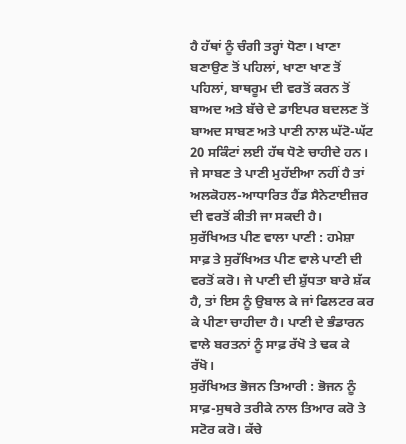ਹੈ ਹੱਥਾਂ ਨੂੰ ਚੰਗੀ ਤਰ੍ਹਾਂ ਧੋਣਾ। ਖਾਣਾ ਬਣਾਉਣ ਤੋਂ ਪਹਿਲਾਂ, ਖਾਣਾ ਖਾਣ ਤੋਂ ਪਹਿਲਾਂ, ਬਾਥਰੂਮ ਦੀ ਵਰਤੋਂ ਕਰਨ ਤੋਂ ਬਾਅਦ ਅਤੇ ਬੱਚੇ ਦੇ ਡਾਇਪਰ ਬਦਲਣ ਤੋਂ ਬਾਅਦ ਸਾਬਣ ਅਤੇ ਪਾਣੀ ਨਾਲ ਘੱਟੋ-ਘੱਟ 20 ਸਕਿੰਟਾਂ ਲਈ ਹੱਥ ਧੋਣੇ ਚਾਹੀਦੇ ਹਨ। ਜੇ ਸਾਬਣ ਤੇ ਪਾਣੀ ਮੁਹੱਈਆ ਨਹੀਂ ਹੈ ਤਾਂ ਅਲਕੋਹਲ-ਆਧਾਰਿਤ ਹੈਂਡ ਸੈਨੇਟਾਈਜ਼ਰ ਦੀ ਵਰਤੋਂ ਕੀਤੀ ਜਾ ਸਕਦੀ ਹੈ।
ਸੁਰੱਖਿਅਤ ਪੀਣ ਵਾਲਾ ਪਾਣੀ : ਹਮੇਸ਼ਾ ਸਾਫ਼ ਤੇ ਸੁਰੱਖਿਅਤ ਪੀਣ ਵਾਲੇ ਪਾਣੀ ਦੀ ਵਰਤੋਂ ਕਰੋ। ਜੇ ਪਾਣੀ ਦੀ ਸ਼ੁੱਧਤਾ ਬਾਰੇ ਸ਼ੱਕ ਹੈ, ਤਾਂ ਇਸ ਨੂੰ ਉਬਾਲ ਕੇ ਜਾਂ ਫਿਲਟਰ ਕਰ ਕੇ ਪੀਣਾ ਚਾਹੀਦਾ ਹੈ। ਪਾਣੀ ਦੇ ਭੰਡਾਰਨ ਵਾਲੇ ਬਰਤਨਾਂ ਨੂੰ ਸਾਫ਼ ਰੱਖੋ ਤੇ ਢਕ ਕੇ ਰੱਖੋ।
ਸੁਰੱਖਿਅਤ ਭੋਜਨ ਤਿਆਰੀ : ਭੋਜਨ ਨੂੰ ਸਾਫ਼-ਸੁਥਰੇ ਤਰੀਕੇ ਨਾਲ ਤਿਆਰ ਕਰੋ ਤੇ ਸਟੋਰ ਕਰੋ। ਕੱਚੇ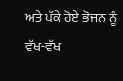ਅਤੇ ਪੱਕੇ ਹੋਏ ਭੋਜਨ ਨੂੰ ਵੱਖ-ਵੱਖ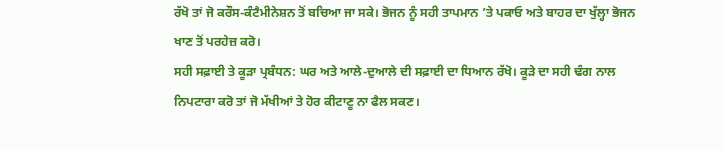ਰੱਖੋ ਤਾਂ ਜੋ ਕਰੌਸ-ਕੰਟੈਮੀਨੇਸ਼ਨ ਤੋਂ ਬਚਿਆ ਜਾ ਸਕੇ। ਭੋਜਨ ਨੂੰ ਸਹੀ ਤਾਪਮਾਨ ’ਤੇ ਪਕਾਓ ਅਤੇ ਬਾਹਰ ਦਾ ਖੁੱਲ੍ਹਾ ਭੋਜਨ ਖਾਣ ਤੋਂ ਪਰਹੇਜ਼ ਕਰੋ।
ਸਹੀ ਸਫ਼ਾਈ ਤੇ ਕੂੜਾ ਪ੍ਰਬੰਧਨ: ਘਰ ਅਤੇ ਆਲੇ-ਦੁਆਲੇ ਦੀ ਸਫ਼ਾਈ ਦਾ ਧਿਆਨ ਰੱਖੋ। ਕੂੜੇ ਦਾ ਸਹੀ ਢੰਗ ਨਾਲ ਨਿਪਟਾਰਾ ਕਰੋ ਤਾਂ ਜੋ ਮੱਖੀਆਂ ਤੇ ਹੋਰ ਕੀਟਾਣੂ ਨਾ ਫੈਲ ਸਕਣ।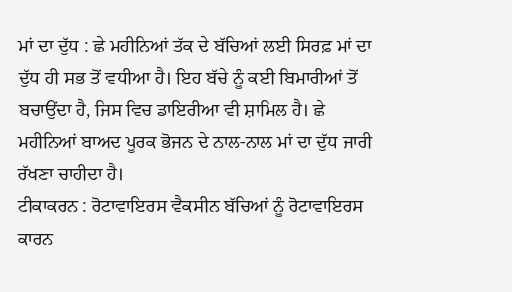ਮਾਂ ਦਾ ਦੁੱਧ : ਛੇ ਮਹੀਨਿਆਂ ਤੱਕ ਦੇ ਬੱਚਿਆਂ ਲਈ ਸਿਰਫ਼ ਮਾਂ ਦਾ ਦੁੱਧ ਹੀ ਸਭ ਤੋਂ ਵਧੀਆ ਹੈ। ਇਹ ਬੱਚੇ ਨੂੰ ਕਈ ਬਿਮਾਰੀਆਂ ਤੋਂ ਬਚਾਉਂਦਾ ਹੈ, ਜਿਸ ਵਿਚ ਡਾਇਰੀਆ ਵੀ ਸ਼ਾਮਿਲ ਹੈ। ਛੇ ਮਹੀਨਿਆਂ ਬਾਅਦ ਪੂਰਕ ਭੋਜਨ ਦੇ ਨਾਲ-ਨਾਲ ਮਾਂ ਦਾ ਦੁੱਧ ਜਾਰੀ ਰੱਖਣਾ ਚਾਹੀਦਾ ਹੈ।
ਟੀਕਾਕਰਨ : ਰੋਟਾਵਾਇਰਸ ਵੈਕਸੀਨ ਬੱਚਿਆਂ ਨੂੰ ਰੋਟਾਵਾਇਰਸ ਕਾਰਨ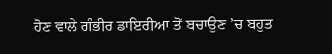ਹੋਣ ਵਾਲੇ ਗੰਭੀਰ ਡਾਇਰੀਆ ਤੋਂ ਬਚਾਉਣ ’ਚ ਬਹੁਤ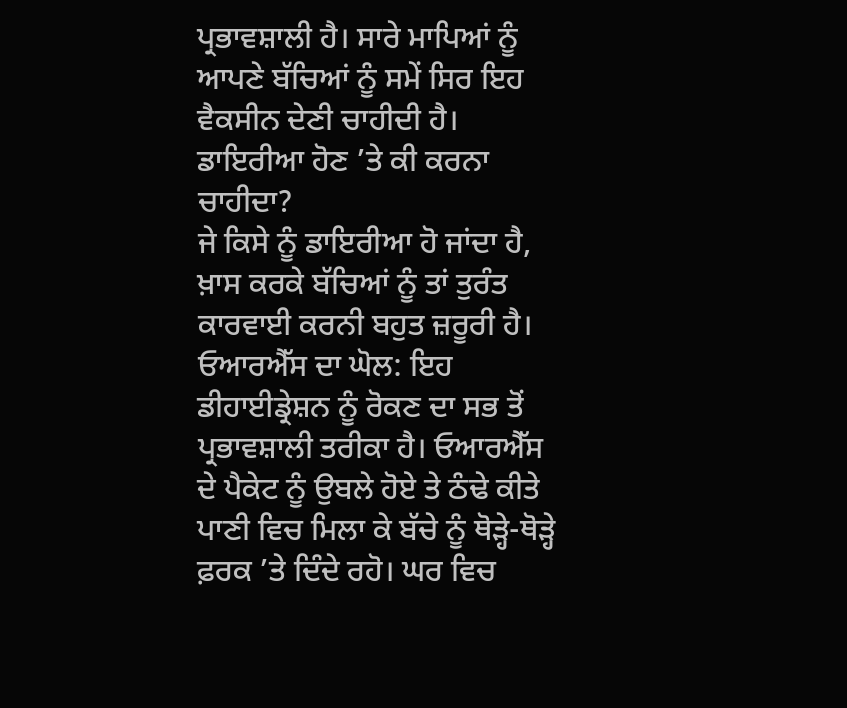ਪ੍ਰਭਾਵਸ਼ਾਲੀ ਹੈ। ਸਾਰੇ ਮਾਪਿਆਂ ਨੂੰ ਆਪਣੇ ਬੱਚਿਆਂ ਨੂੰ ਸਮੇਂ ਸਿਰ ਇਹ ਵੈਕਸੀਨ ਦੇਣੀ ਚਾਹੀਦੀ ਹੈ।
ਡਾਇਰੀਆ ਹੋਣ ’ਤੇ ਕੀ ਕਰਨਾ ਚਾਹੀਦਾ?
ਜੇ ਕਿਸੇ ਨੂੰ ਡਾਇਰੀਆ ਹੋ ਜਾਂਦਾ ਹੈ, ਖ਼ਾਸ ਕਰਕੇ ਬੱਚਿਆਂ ਨੂੰ ਤਾਂ ਤੁਰੰਤ ਕਾਰਵਾਈ ਕਰਨੀ ਬਹੁਤ ਜ਼ਰੂਰੀ ਹੈ।
ਓਆਰਐੱਸ ਦਾ ਘੋਲ: ਇਹ ਡੀਹਾਈਡ੍ਰੇਸ਼ਨ ਨੂੰ ਰੋਕਣ ਦਾ ਸਭ ਤੋਂ ਪ੍ਰਭਾਵਸ਼ਾਲੀ ਤਰੀਕਾ ਹੈ। ਓਆਰਐੱਸ ਦੇ ਪੈਕੇਟ ਨੂੰ ਉਬਲੇ ਹੋਏ ਤੇ ਠੰਢੇ ਕੀਤੇ ਪਾਣੀ ਵਿਚ ਮਿਲਾ ਕੇ ਬੱਚੇ ਨੂੰ ਥੋੜ੍ਹੇ-ਥੋੜ੍ਹੇ ਫ਼ਰਕ ’ਤੇ ਦਿੰਦੇ ਰਹੋ। ਘਰ ਵਿਚ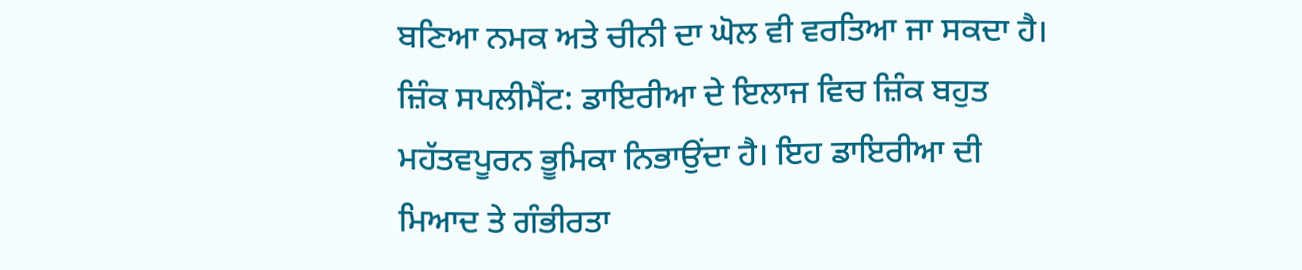ਬਣਿਆ ਨਮਕ ਅਤੇ ਚੀਨੀ ਦਾ ਘੋਲ ਵੀ ਵਰਤਿਆ ਜਾ ਸਕਦਾ ਹੈ।
ਜ਼ਿੰਕ ਸਪਲੀਮੈਂਟ: ਡਾਇਰੀਆ ਦੇ ਇਲਾਜ ਵਿਚ ਜ਼ਿੰਕ ਬਹੁਤ ਮਹੱਤਵਪੂਰਨ ਭੂਮਿਕਾ ਨਿਭਾਉਂਦਾ ਹੈ। ਇਹ ਡਾਇਰੀਆ ਦੀ ਮਿਆਦ ਤੇ ਗੰਭੀਰਤਾ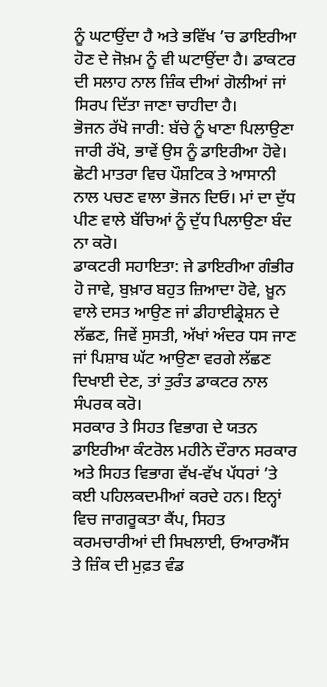ਨੂੰ ਘਟਾਉਂਦਾ ਹੈ ਅਤੇ ਭਵਿੱਖ ’ਚ ਡਾਇਰੀਆ ਹੋਣ ਦੇ ਜੋਖ਼ਮ ਨੂੰ ਵੀ ਘਟਾਉਂਦਾ ਹੈ। ਡਾਕਟਰ ਦੀ ਸਲਾਹ ਨਾਲ ਜ਼ਿੰਕ ਦੀਆਂ ਗੋਲੀਆਂ ਜਾਂ ਸਿਰਪ ਦਿੱਤਾ ਜਾਣਾ ਚਾਹੀਦਾ ਹੈ।
ਭੋਜਨ ਰੱਖੋ ਜਾਰੀ: ਬੱਚੇ ਨੂੰ ਖਾਣਾ ਪਿਲਾਉਣਾ ਜਾਰੀ ਰੱਖੋ, ਭਾਵੇਂ ਉਸ ਨੂੰ ਡਾਇਰੀਆ ਹੋਵੇ। ਛੋਟੀ ਮਾਤਰਾ ਵਿਚ ਪੌਸ਼ਟਿਕ ਤੇ ਆਸਾਨੀ ਨਾਲ ਪਚਣ ਵਾਲਾ ਭੋਜਨ ਦਿਓ। ਮਾਂ ਦਾ ਦੁੱਧ ਪੀਣ ਵਾਲੇ ਬੱਚਿਆਂ ਨੂੰ ਦੁੱਧ ਪਿਲਾਉਣਾ ਬੰਦ ਨਾ ਕਰੋ।
ਡਾਕਟਰੀ ਸਹਾਇਤਾ: ਜੇ ਡਾਇਰੀਆ ਗੰਭੀਰ ਹੋ ਜਾਵੇ, ਬੁਖ਼ਾਰ ਬਹੁਤ ਜ਼ਿਆਦਾ ਹੋਵੇ, ਖ਼ੂਨ ਵਾਲੇ ਦਸਤ ਆਉਣ ਜਾਂ ਡੀਹਾਈਡ੍ਰੇਸ਼ਨ ਦੇ ਲੱਛਣ, ਜਿਵੇਂ ਸੁਸਤੀ, ਅੱਖਾਂ ਅੰਦਰ ਧਸ ਜਾਣ ਜਾਂ ਪਿਸ਼ਾਬ ਘੱਟ ਆਉਣਾ ਵਰਗੇ ਲੱਛਣ ਦਿਖਾਈ ਦੇਣ, ਤਾਂ ਤੁਰੰਤ ਡਾਕਟਰ ਨਾਲ ਸੰਪਰਕ ਕਰੋ।
ਸਰਕਾਰ ਤੇ ਸਿਹਤ ਵਿਭਾਗ ਦੇ ਯਤਨ
ਡਾਇਰੀਆ ਕੰਟਰੋਲ ਮਹੀਨੇ ਦੌਰਾਨ ਸਰਕਾਰ ਅਤੇ ਸਿਹਤ ਵਿਭਾਗ ਵੱਖ-ਵੱਖ ਪੱਧਰਾਂ ’ਤੇ ਕਈ ਪਹਿਲਕਦਮੀਆਂ ਕਰਦੇ ਹਨ। ਇਨ੍ਹਾਂ ਵਿਚ ਜਾਗਰੂਕਤਾ ਕੈਂਪ, ਸਿਹਤ ਕਰਮਚਾਰੀਆਂ ਦੀ ਸਿਖਲਾਈ, ਓਆਰਐੱਸ ਤੇ ਜ਼ਿੰਕ ਦੀ ਮੁਫ਼ਤ ਵੰਡ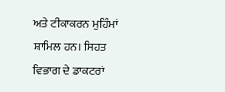ਅਤੇ ਟੀਕਾਕਰਨ ਮੁਹਿੰਮਾਂ ਸ਼ਾਮਿਲ ਹਨ। ਸਿਹਤ ਵਿਭਾਗ ਦੇ ਡਾਕਟਰਾਂ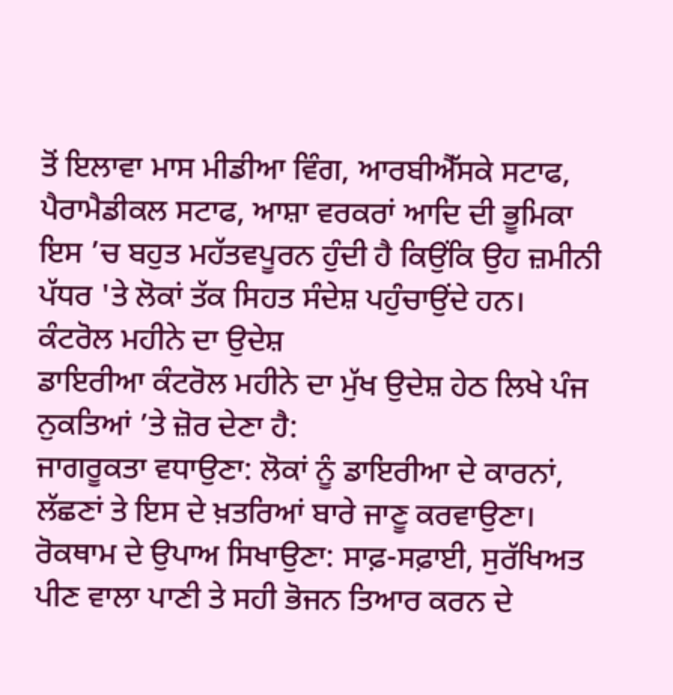ਤੋਂ ਇਲਾਵਾ ਮਾਸ ਮੀਡੀਆ ਵਿੰਗ, ਆਰਬੀਐੱਸਕੇ ਸਟਾਫ, ਪੈਰਾਮੈਡੀਕਲ ਸਟਾਫ, ਆਸ਼ਾ ਵਰਕਰਾਂ ਆਦਿ ਦੀ ਭੂਮਿਕਾ ਇਸ ’ਚ ਬਹੁਤ ਮਹੱਤਵਪੂਰਨ ਹੁੰਦੀ ਹੈ ਕਿਉਂਕਿ ਉਹ ਜ਼ਮੀਨੀ ਪੱਧਰ 'ਤੇ ਲੋਕਾਂ ਤੱਕ ਸਿਹਤ ਸੰਦੇਸ਼ ਪਹੁੰਚਾਉਂਦੇ ਹਨ।
ਕੰਟਰੋਲ ਮਹੀਨੇ ਦਾ ਉਦੇਸ਼
ਡਾਇਰੀਆ ਕੰਟਰੋਲ ਮਹੀਨੇ ਦਾ ਮੁੱਖ ਉਦੇਸ਼ ਹੇਠ ਲਿਖੇ ਪੰਜ ਨੁਕਤਿਆਂ ’ਤੇ ਜ਼ੋਰ ਦੇਣਾ ਹੈ:
ਜਾਗਰੂਕਤਾ ਵਧਾਉਣਾ: ਲੋਕਾਂ ਨੂੰ ਡਾਇਰੀਆ ਦੇ ਕਾਰਨਾਂ, ਲੱਛਣਾਂ ਤੇ ਇਸ ਦੇ ਖ਼ਤਰਿਆਂ ਬਾਰੇ ਜਾਣੂ ਕਰਵਾਉਣਾ।
ਰੋਕਥਾਮ ਦੇ ਉਪਾਅ ਸਿਖਾਉਣਾ: ਸਾਫ਼-ਸਫ਼ਾਈ, ਸੁਰੱਖਿਅਤ ਪੀਣ ਵਾਲਾ ਪਾਣੀ ਤੇ ਸਹੀ ਭੋਜਨ ਤਿਆਰ ਕਰਨ ਦੇ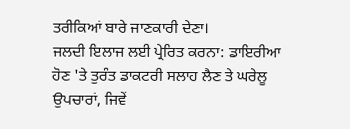ਤਰੀਕਿਆਂ ਬਾਰੇ ਜਾਣਕਾਰੀ ਦੇਣਾ।
ਜਲਦੀ ਇਲਾਜ ਲਈ ਪ੍ਰੇਰਿਤ ਕਰਨਾ: ਡਾਇਰੀਆ ਹੋਣ 'ਤੇ ਤੁਰੰਤ ਡਾਕਟਰੀ ਸਲਾਹ ਲੈਣ ਤੇ ਘਰੇਲੂ ਉਪਚਾਰਾਂ, ਜਿਵੇਂ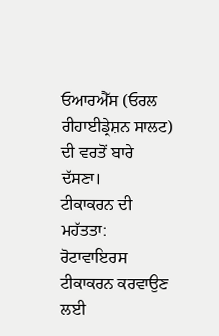ਓਆਰਐੱਸ (ਓਰਲ ਰੀਹਾਈਡ੍ਰੇਸ਼ਨ ਸਾਲਟ) ਦੀ ਵਰਤੋਂ ਬਾਰੇ ਦੱਸਣਾ।
ਟੀਕਾਕਰਨ ਦੀ ਮਹੱਤਤਾ: ਰੋਟਾਵਾਇਰਸ ਟੀਕਾਕਰਨ ਕਰਵਾਉਣ ਲਈ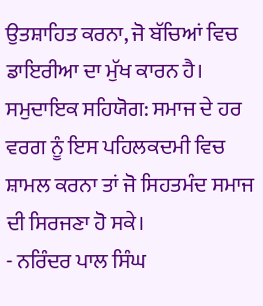ਉਤਸ਼ਾਹਿਤ ਕਰਨਾ, ਜੋ ਬੱਚਿਆਂ ਵਿਚ ਡਾਇਰੀਆ ਦਾ ਮੁੱਖ ਕਾਰਨ ਹੈ।
ਸਮੁਦਾਇਕ ਸਹਿਯੋਗ: ਸਮਾਜ ਦੇ ਹਰ ਵਰਗ ਨੂੰ ਇਸ ਪਹਿਲਕਦਮੀ ਵਿਚ ਸ਼ਾਮਲ ਕਰਨਾ ਤਾਂ ਜੋ ਸਿਹਤਮੰਦ ਸਮਾਜ ਦੀ ਸਿਰਜਣਾ ਹੋ ਸਕੇ।
- ਨਰਿੰਦਰ ਪਾਲ ਸਿੰਘ